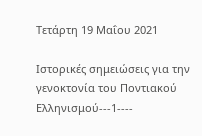Τετάρτη 19 Μαΐου 2021

Ιστορικές σημειώσεις για την γενοκτονία του Ποντιακού Ελληνισμού---1----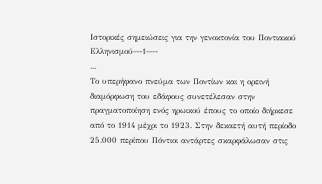Ιστορικές σημειώσεις για την γενοκτονία του Ποντιακού Ελληνισμού---1----
...
Το υπερήφανο πνεύμα των Ποντίων και η ορεινή διαμόρφωση του εδάφους συνετέλεσαν στην πραγματοποίηση ενός ηρωικού έπους το οποίο διήρκεσε από το 1914 μέχρι το 1923. Στην δεκαετή αυτή περίοδο 25.000 περίπου Πόντιοι αντάρτες σκαρφάλωσαν στις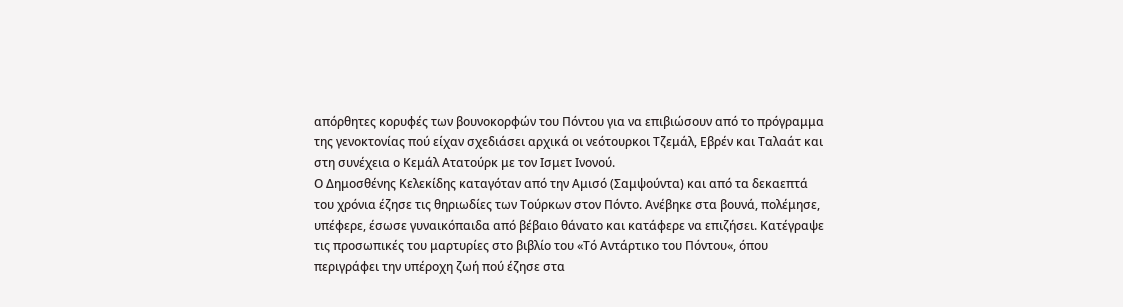απόρθητες κορυφές των βουνοκορφών του Πόντου για να επιβιώσουν από το πρόγραμμα της γενοκτονίας πού είχαν σχεδιάσει αρχικά οι νεότουρκοι Τζεμάλ, Εβρέν και Ταλαάτ και στη συνέχεια ο Κεμάλ Ατατούρκ με τον Ισμετ Ινονού.
Ο Δημοσθένης Κελεκίδης καταγόταν από την Αμισό (Σαμψούντα) και από τα δεκαεπτά του χρόνια έζησε τις θηριωδίες των Τούρκων στον Πόντο. Ανέβηκε στα βουνά, πολέμησε, υπέφερε, έσωσε γυναικόπαιδα από βέβαιο θάνατο και κατάφερε να επιζήσει. Κατέγραψε τις προσωπικές του μαρτυρίες στο βιβλίο του «Τό Αντάρτικο του Πόντου«, όπου περιγράφει την υπέροχη ζωή πού έζησε στα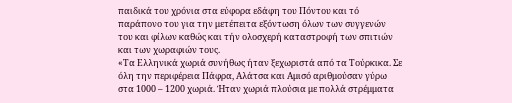παιδικά του χρόνια στα εύφορα εδάφη του Πόντου και τό παράπονο του για την μετέπειτα εξόντωση όλων των συγγενών του και φίλων καθώς και τήν ολοσχερή καταστροφή των σπιτιών και των χωραφιών τους.
«Τα Eλληνικά χωριά συνήθως ήταν ξεχωριστά από τα Tούρκικα. Σε όλη την περιφέρεια Πάφρα, Αλάτσα και Αμισό αριθμούσαν γύρω στα 1000 – 1200 χωριά. Ήταν χωριά πλούσια με πολλά στρέμματα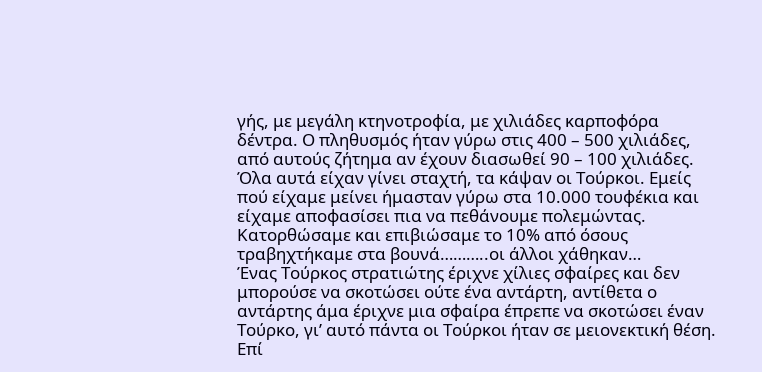γής, με μεγάλη κτηνοτροφία, με χιλιάδες καρποφόρα δέντρα. Ο πληθυσμός ήταν γύρω στις 400 – 500 χιλιάδες, από αυτούς ζήτημα αν έχουν διασωθεί 90 – 100 χιλιάδες. Όλα αυτά είχαν γίνει σταχτή, τα κάψαν οι Τούρκοι. Εμείς πού είχαμε μείνει ήμασταν γύρω στα 10.000 τουφέκια και είχαμε αποφασίσει πια να πεθάνουμε πολεμώντας. Κατορθώσαμε και επιβιώσαμε το 10% από όσους τραβηχτήκαμε στα βουνά………..οι άλλοι χάθηκαν…
Ένας Τούρκος στρατιώτης έριχνε χίλιες σφαίρες και δεν μπορούσε να σκοτώσει ούτε ένα αντάρτη, αντίθετα ο αντάρτης άμα έριχνε μια σφαίρα έπρεπε να σκοτώσει έναν Τούρκο, γι’ αυτό πάντα οι Τούρκοι ήταν σε μειονεκτική θέση. Επί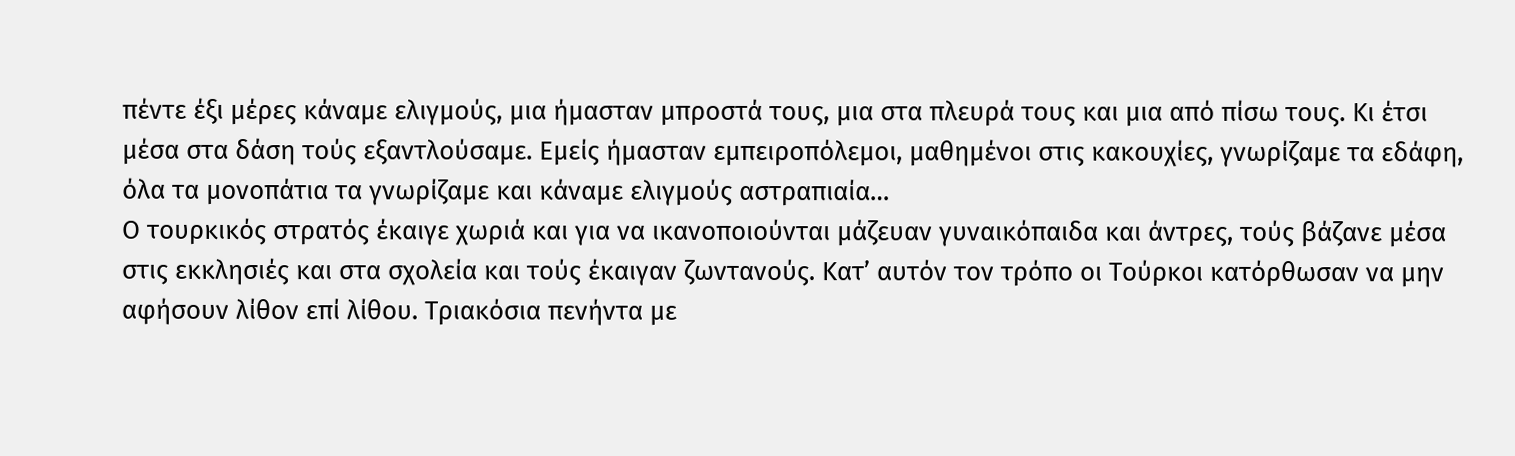πέντε έξι μέρες κάναμε ελιγμούς, μια ήμασταν μπροστά τους, μια στα πλευρά τους και μια από πίσω τους. Κι έτσι μέσα στα δάση τούς εξαντλούσαμε. Εμείς ήμασταν εμπειροπόλεμοι, μαθημένοι στις κακουχίες, γνωρίζαμε τα εδάφη, όλα τα μονοπάτια τα γνωρίζαμε και κάναμε ελιγμούς αστραπιαία…
Ο τουρκικός στρατός έκαιγε χωριά και για να ικανοποιούνται μάζευαν γυναικόπαιδα και άντρες, τούς βάζανε μέσα στις εκκλησιές και στα σχολεία και τούς έκαιγαν ζωντανούς. Κατ’ αυτόν τον τρόπο οι Τούρκοι κατόρθωσαν να μην αφήσουν λίθον επί λίθου. Τριακόσια πενήντα με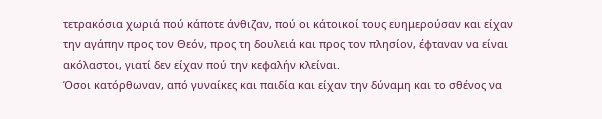τετρακόσια χωριά πού κάποτε άνθιζαν, πού οι κάτοικοί τους ευημερούσαν και είχαν την αγάπην προς τον Θεόν, προς τη δουλειά και προς τον πλησίον, έφταναν να είναι ακόλαστοι, γιατί δεν είχαν πού την κεφαλήν κλείναι.
Όσοι κατόρθωναν, από γυναίκες και παιδία και είχαν την δύναμη και το σθένος να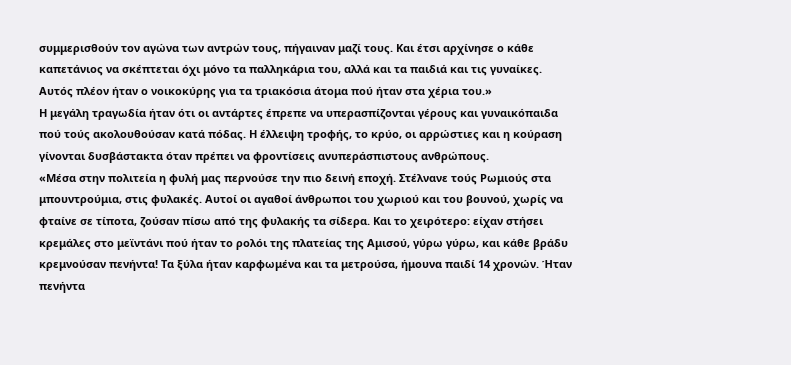συμμερισθούν τον αγώνα των αντρών τους, πήγαιναν μαζί τους. Και έτσι αρχίνησε ο κάθε καπετάνιος να σκέπτεται όχι μόνο τα παλληκάρια του, αλλά και τα παιδιά και τις γυναίκες. Αυτός πλέον ήταν ο νοικοκύρης για τα τριακόσια άτομα πού ήταν στα χέρια του.»
Η μεγάλη τραγωδία ήταν ότι οι αντάρτες έπρεπε να υπερασπίζονται γέρους και γυναικόπαιδα πού τούς ακολουθούσαν κατά πόδας. Η έλλειψη τροφής, το κρύο, οι αρρώστιες και η κούραση γίνονται δυσβάστακτα όταν πρέπει να φροντίσεις ανυπεράσπιστους ανθρώπους.
«Μέσα στην πολιτεία η φυλή μας περνούσε την πιο δεινή εποχή. Στέλνανε τούς Ρωμιούς στα μπουντρούμια, στις φυλακές. Αυτοί οι αγαθοί άνθρωποι του χωριού και του βουνού, χωρίς να φταίνε σε τίποτα, ζούσαν πίσω από της φυλακής τα σίδερα. Και το χειρότερο: είχαν στήσει κρεμάλες στο μεϊντάνι πού ήταν το ρολόι της πλατείας της Αμισού, γύρω γύρω, και κάθε βράδυ κρεμνούσαν πενήντα! Τα ξύλα ήταν καρφωμένα και τα μετρούσα, ήμουνα παιδί 14 χρονών. Ήταν πενήντα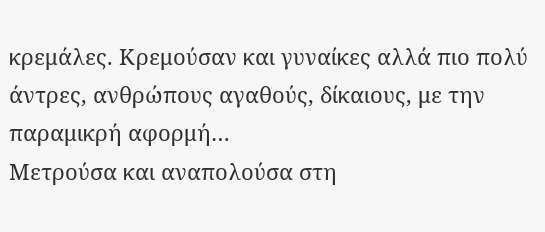κρεμάλες. Κρεμούσαν και γυναίκες αλλά πιο πολύ άντρες, ανθρώπους αγαθούς, δίκαιους, με την παραμικρή αφορμή…
Μετρούσα και αναπολούσα στη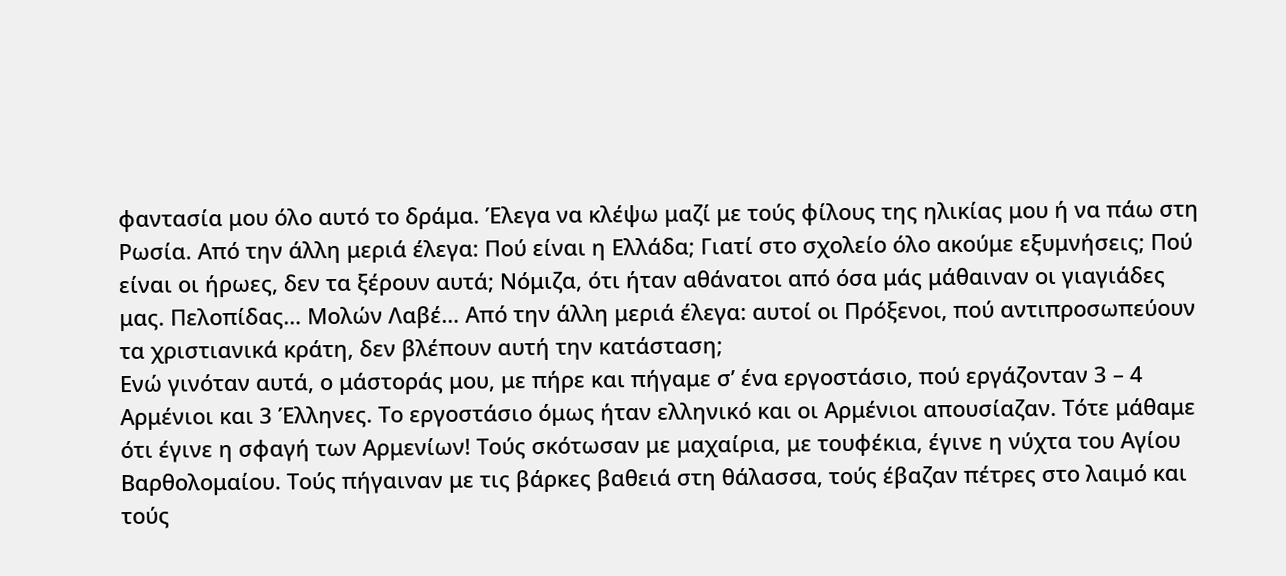φαντασία μου όλο αυτό το δράμα. Έλεγα να κλέψω μαζί με τούς φίλους της ηλικίας μου ή να πάω στη Ρωσία. Από την άλλη μεριά έλεγα: Πού είναι η Ελλάδα; Γιατί στο σχολείο όλο ακούμε εξυμνήσεις; Πού είναι οι ήρωες, δεν τα ξέρουν αυτά; Νόμιζα, ότι ήταν αθάνατοι από όσα μάς μάθαιναν οι γιαγιάδες μας. Πελοπίδας… Μολών Λαβέ… Από την άλλη μεριά έλεγα: αυτοί οι Πρόξενοι, πού αντιπροσωπεύουν τα χριστιανικά κράτη, δεν βλέπουν αυτή την κατάσταση;
Ενώ γινόταν αυτά, ο μάστοράς μου, με πήρε και πήγαμε σ’ ένα εργοστάσιο, πού εργάζονταν 3 – 4 Αρμένιοι και 3 Έλληνες. Το εργοστάσιο όμως ήταν ελληνικό και οι Αρμένιοι απουσίαζαν. Τότε μάθαμε ότι έγινε η σφαγή των Αρμενίων! Τούς σκότωσαν με μαχαίρια, με τουφέκια, έγινε η νύχτα του Αγίου Βαρθολομαίου. Τούς πήγαιναν με τις βάρκες βαθειά στη θάλασσα, τούς έβαζαν πέτρες στο λαιμό και τούς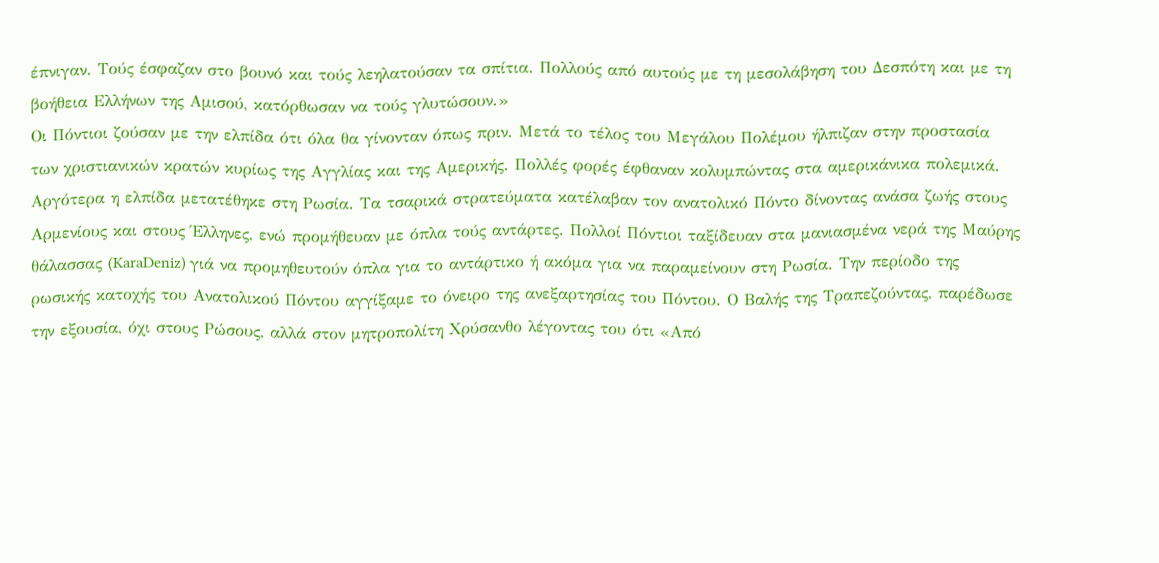έπνιγαν. Τούς έσφαζαν στο βουνό και τούς λεηλατούσαν τα σπίτια. Πολλούς από αυτούς με τη μεσολάβηση του Δεσπότη και με τη βοήθεια Ελλήνων της Αμισού, κατόρθωσαν να τούς γλυτώσουν.»
Οι Πόντιοι ζούσαν με την ελπίδα ότι όλα θα γίνονταν όπως πριν. Μετά το τέλος του Μεγάλου Πολέμου ήλπιζαν στην προστασία των χριστιανικών κρατών κυρίως της Αγγλίας και της Αμερικής. Πολλές φορές έφθαναν κολυμπώντας στα αμερικάνικα πολεμικά.
Αργότερα η ελπίδα μετατέθηκε στη Ρωσία. Τα τσαρικά στρατεύματα κατέλαβαν τον ανατολικό Πόντο δίνοντας ανάσα ζωής στους Αρμενίους και στους Έλληνες, ενώ προμήθευαν με όπλα τούς αντάρτες. Πολλοί Πόντιοι ταξίδευαν στα μανιασμένα νερά της Μαύρης θάλασσας (KaraDeniz) γιά να προμηθευτούν όπλα για το αντάρτικο ή ακόμα για να παραμείνουν στη Ρωσία. Την περίοδο της ρωσικής κατοχής του Ανατολικού Πόντου αγγίξαμε το όνειρο της ανεξαρτησίας του Πόντου. Ο Βαλής της Τραπεζούντας, παρέδωσε την εξουσία, όχι στους Ρώσους, αλλά στον μητροπολίτη Χρύσανθο λέγοντας του ότι «Από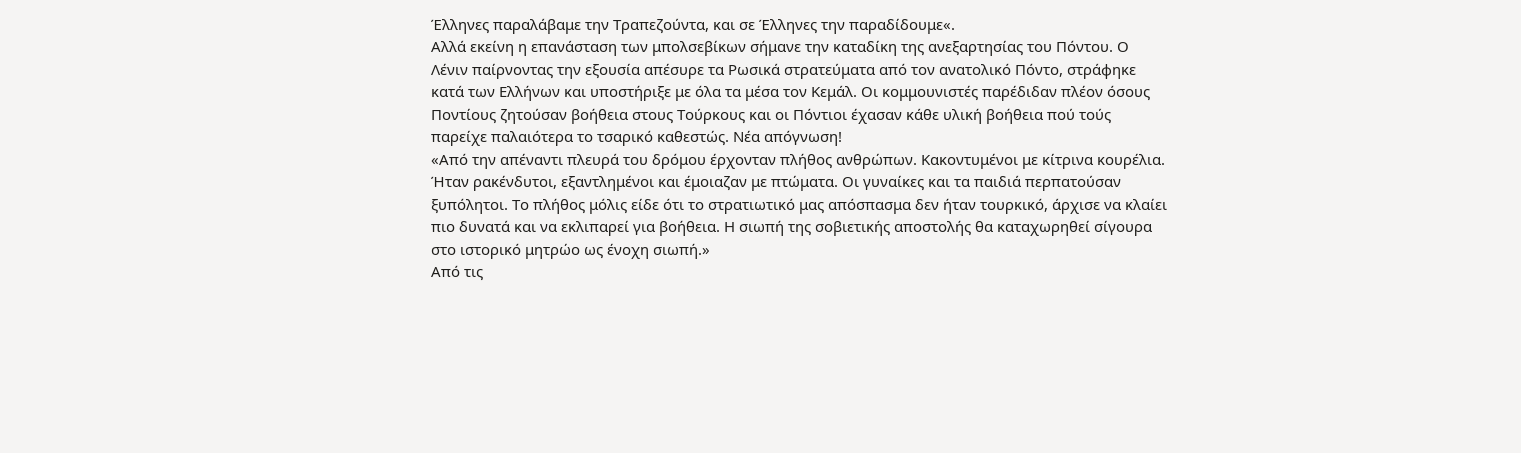Έλληνες παραλάβαμε την Τραπεζούντα, και σε Έλληνες την παραδίδουμε«.
Αλλά εκείνη η επανάσταση των μπολσεβίκων σήμανε την καταδίκη της ανεξαρτησίας του Πόντου. Ο Λένιν παίρνοντας την εξουσία απέσυρε τα Ρωσικά στρατεύματα από τον ανατολικό Πόντο, στράφηκε κατά των Ελλήνων και υποστήριξε με όλα τα μέσα τον Κεμάλ. Οι κομμουνιστές παρέδιδαν πλέον όσους Ποντίους ζητούσαν βοήθεια στους Τούρκους και οι Πόντιοι έχασαν κάθε υλική βοήθεια πού τούς παρείχε παλαιότερα το τσαρικό καθεστώς. Νέα απόγνωση!
«Από την απέναντι πλευρά του δρόμου έρχονταν πλήθος ανθρώπων. Κακοντυμένοι με κίτρινα κουρέλια. Ήταν ρακένδυτοι, εξαντλημένοι και έμοιαζαν με πτώματα. Οι γυναίκες και τα παιδιά περπατούσαν ξυπόλητοι. Το πλήθος μόλις είδε ότι το στρατιωτικό μας απόσπασμα δεν ήταν τουρκικό, άρχισε να κλαίει πιο δυνατά και να εκλιπαρεί για βοήθεια. Η σιωπή της σοβιετικής αποστολής θα καταχωρηθεί σίγουρα στο ιστορικό μητρώο ως ένοχη σιωπή.»
Από τις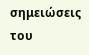σημειώσεις του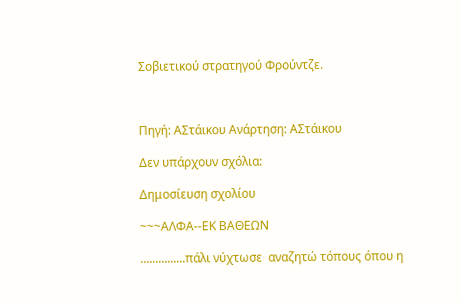Σοβιετικού στρατηγού Φρούντζε.



Πηγή: ΑΣτάικου Ανάρτηση: ΑΣτάικου

Δεν υπάρχουν σχόλια:

Δημοσίευση σχολίου

~~~ΑΛΦΑ--ΕΚ ΒΑΘΕΩΝ

...............πάλι νύχτωσε  αναζητώ τόπους όπου η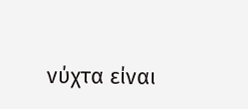νύχτα είναι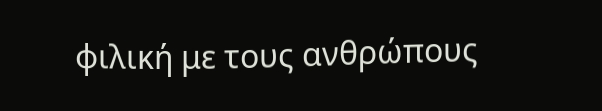φιλική με τους ανθρώπους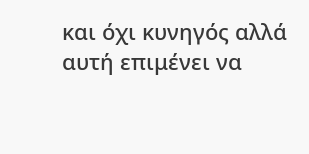και όχι κυνηγός αλλά αυτή επιμένει να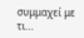συμμαχεί με τι...